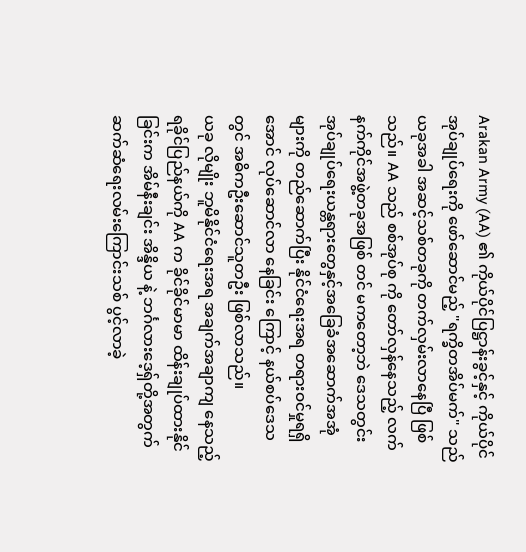Arakan Army (AA) ၏ ကိုယ်ပိုင်ပြဋ္ဌာန်းခွင့်နှင့် ကိုယ်ပိုင်အုပ်ချုပ်ရေးကို ဖော်ဆောင်မည့် "ရက္ခိတအိပ်မက်" သည် ယခုအခါ အဆင့်သစ်တခုကို တက်လှမ်းလာနေပြီ ဖြစ်သည်။ AA သည် စစ်အုပ်စု ကို တော်လှန်နေသည့် လက်နက်ကိုင်အဖွဲ့တခုအဖြစ် တင် မကတော့ဘဲ ဒေသတွင်း အုပ်ချုပ်ရေးယန္တရားတွေနှင့်အခြေခံအဆောက်အအုံ များကို တည်ဆောက်ပြီး နိုင်ငံရေးအရ တရားဝင်မှုရရှိအောင် လုပ်ဆောင်လာ နေခြင်း ကြောင့် နယ်စပ်ဒေသတွင် အဓိကဦးဆောင်သူတဦး ဖြစ်လာသည်။
ယခု လိုမျိုး ဘူမိနိုင်ငံရေးအရ အချက်အချာကျ နေသည့် ရခိုင်ပြည်နယ်ကို AA က ခိုင်ခိုင်မာမာ ထိန်းချုပ်ထားနိုင်ခြင်းက အိမ်နီးချင်း အိန္ဒိယ နဲ့ ဘင်္ဂလားဒေ့ရှ်တို့အတွက် ဆက်ဆံရေးလမ်းကြောင်းသစ် ပွင့်လာခဲ့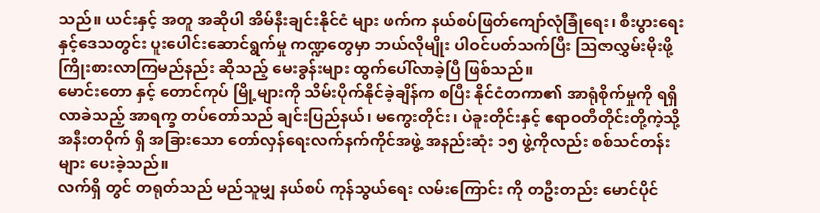သည်။ ယင်းနှင့် အတူ အဆိုပါ အိမ်နီးချင်းနိုင်ငံ များ ဖက်က နယ်စပ်ဖြတ်ကျော်လုံခြုံရေး၊ စီးပွားရေးနှင့်ဒေသတွင်း ပူးပေါင်းဆောင်ရွက်မှု ကဏ္ဍတွေမှာ ဘယ်လိုမျိုး ပါဝင်ပတ်သက်ပြီး သြဇာလွှမ်းမိုးဖို့ ကြိုးစားလာကြမည်နည်း ဆိုသည့် မေးခွန်းများ ထွက်ပေါ်လာခဲ့ပြီ ဖြစ်သည်။
မောင်းတော နှင့် တောင်ကုပ် မြို့များကို သိမ်းပိုက်နိုင်ခဲ့ချိန်က စပြီး နိုင်ငံတကာ၏ အာရုံစိုက်မှုကို ရရှိလာခဲသည့် အာရက္ခ တပ်တော်သည် ချင်းပြည်နယ်၊ မကွေးတိုင်း၊ ပဲခူးတိုင်းနှင့် ဧရာဝတီတိုင်းတို့ကဲ့သို့ အနီးတဝိုက် ရှိ အခြားသော တော်လှန်ရေးလက်နက်ကိုင်အဖွဲ့ အနည်းဆုံး ၁၅ ဖွဲ့ကိုလည်း စစ်သင်တန်းများ ပေးခဲ့သည်။
လက်ရှိ တွင် တရုတ်သည် မည်သူမျှ နယ်စပ် ကုန်သွယ်ရေး လမ်းကြောင်း ကို တဦးတည်း မောင်ပိုင်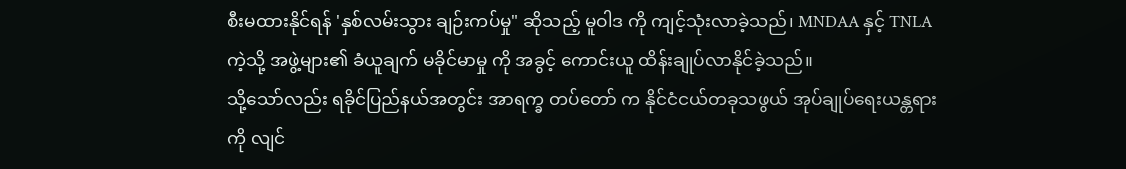စီးမထားနိုင်ရန် 'နှစ်လမ်းသွား ချဉ်းကပ်မှု" ဆိုသည့် မူဝါဒ ကို ကျင့်သုံးလာခဲ့သည်၊ MNDAA နှင့် TNLA ကဲ့သို့ အဖွဲ့များ၏ ခံယူချက် မခိုင်မာမှု ကို အခွင့် ကောင်းယူ ထိန်းချုပ်လာနိုင်ခဲ့သည်။
သို့သော်လည်း ရခိုင်ပြည်နယ်အတွင်း အာရက္ခ တပ်တော် က နိုင်ငံငယ်တခုသဖွယ် အုပ်ချုပ်ရေးယန္တရားကို လျင်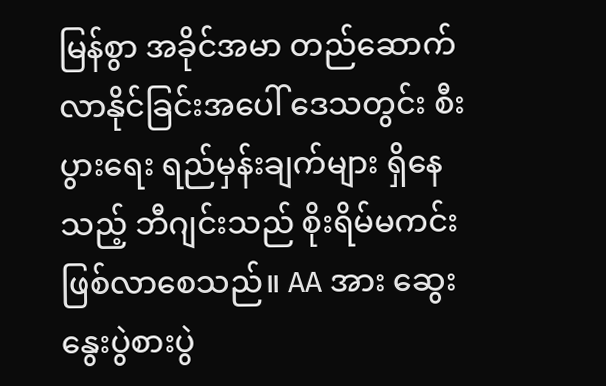မြန်စွာ အခိုင်အမာ တည်ဆောက်လာနိုင်ခြင်းအပေါ် ဒေသတွင်း စီးပွားရေး ရည်မှန်းချက်များ ရှိနေသည့် ဘီဂျင်းသည် စိုးရိမ်မကင်း ဖြစ်လာစေသည်။ AA အား ဆွေးနွေးပွဲစားပွဲ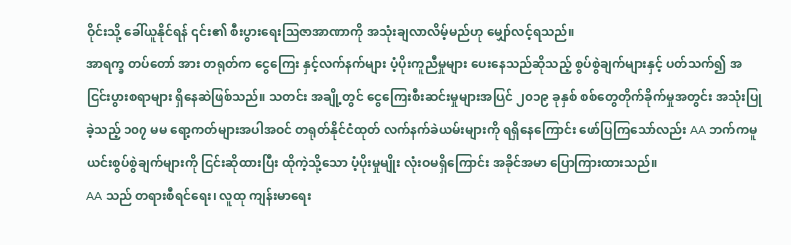ဝိုင်းသို့ ခေါ်ယူနိုင်ရန် ၎င်း၏ စီးပွားရေးဩဇာအာဏာကို အသုံးချလာလိမ့်မည်ဟု မျှော်လင့်ရသည်။
အာရက္ခ တပ်တော် အား တရုတ်က ငွေကြေး နှင့်လက်နက်များ ပံ့ပိုးကူညီမှုများ ပေးနေသည်ဆိုသည့် စွပ်စွဲချက်များနှင့် ပတ်သက်၍ အငြင်းပွားစရာများ ရှိနေဆဲဖြစ်သည်။ သတင်း အချို့တွင် ငွေကြေးစီးဆင်းမှုများအပြင် ၂၀၁၉ ခုနှစ် စစ်တွေတိုက်ခိုက်မှုအတွင်း အသုံးပြုခဲ့သည့် ၁၀၇ မမ ရော့ကတ်များအပါအဝင် တရုတ်နိုင်ငံထုတ် လက်နက်ခဲယမ်းများကို ရရှိနေကြောင်း ဖော်ပြကြသော်လည်း AA ဘက်ကမူ ယင်းစွပ်စွဲချက်များကို ငြင်းဆိုထားပြီး ထိုကဲ့သို့သော ပံ့ပိုးမှုမျိုး လုံးဝမရှိကြောင်း အခိုင်အမာ ပြောကြားထားသည်။
AA သည် တရားစီရင်ရေး၊ လူထု ကျန်းမာရေး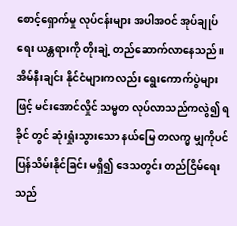စောင့်ရှောက်မှု လုပ်ငန်းများ အပါအဝင် အုပ်ချုပ်ရေး ယန္တရားကို တိုးချဲ့ တည်ဆောက်လာနေသည်။ အိမ်နီးချင်း နိုင်ငံများကလည်း ရွေးကောက်ပွဲများ ဖြင့် မင်းအောင်လှိုင် သမ္မတ လုပ်လာသည်ကလွဲ၍ ရခိုင် တွင် ဆုံးရှုံးသွားသော နယ်မြေ တလက္မ မျှကိုပင် ပြန်သိမ်းနိုင်ခြင်း မရှိ၍ ဒေသတွင်း တည်ငြိမ်ရေးသည်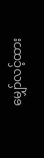မျှော်လင့်ထား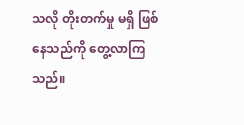သလို တိုးတက်မှု မရှိ ဖြစ်နေသည်ကို တွေ့လာကြသည်။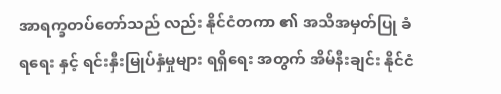အာရက္ခတပ်တော်သည် လည်း နိုင်ငံတကာ ၏ အသိအမှတ်ပြု ခံရရေး နှင့် ရင်းနှီးမြုပ်နှံမှုများ ရရှိရေး အတွက် အိမ်နီးချင်း နိုင်ငံ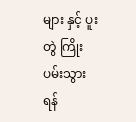များ နှင့် ပူးတွဲ ကြိုးပမ်းသွားရန်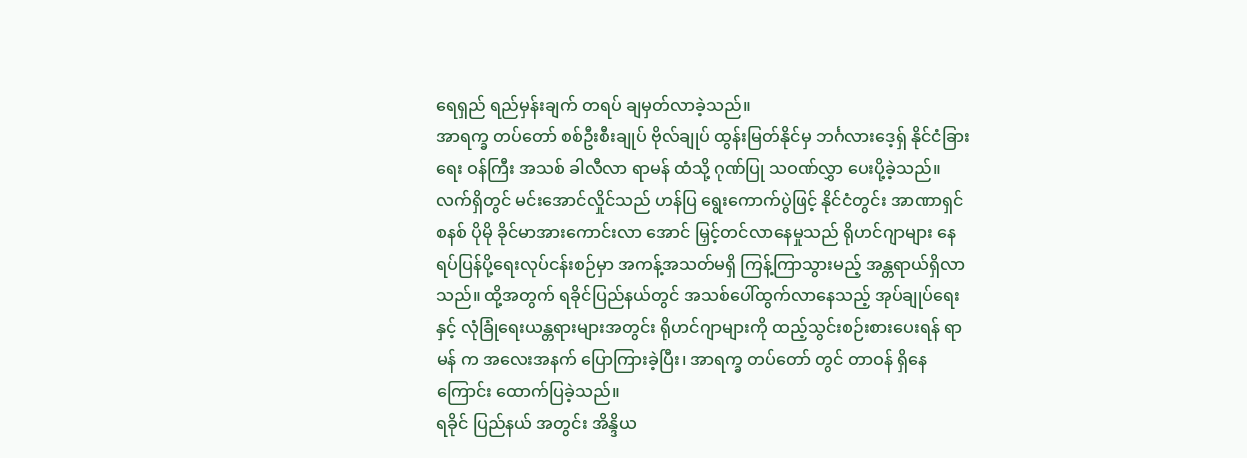ရေရှည် ရည်မှန်းချက် တရပ် ချမှတ်လာခဲ့သည်။
အာရက္ခ တပ်တော် စစ်ဦးစီးချုပ် ဗိုလ်ချုပ် ထွန်းမြတ်နိုင်မှ ဘင်္ဂလားဒေ့ရှ် နိုင်ငံခြားရေး ဝန်ကြီး အသစ် ခါလီလာ ရာမန် ထံသို့ ဂုဏ်ပြု သဝဏ်လွှာ ပေးပို့ခဲ့သည်။ လက်ရှိတွင် မင်းအောင်လှိုင်သည် ဟန်ပြ ရွေးကောက်ပွဲဖြင့် နိုင်ငံတွင်း အာဏာရှင်စနစ် ပိုမို ခိုင်မာအားကောင်းလာ အောင် မြှင့်တင်လာနေမှုသည် ရိုဟင်ဂျာများ နေရပ်ပြန်ပို့ရေးလုပ်ငန်းစဉ်မှာ အကန့်အသတ်မရှိ ကြန့်ကြာသွားမည့် အန္တရာယ်ရှိလာသည်။ ထို့အတွက် ရခိုင်ပြည်နယ်တွင် အသစ်ပေါ်ထွက်လာနေသည့် အုပ်ချုပ်ရေးနှင့် လုံခြုံရေးယန္တရားများအတွင်း ရိုဟင်ဂျာများကို ထည့်သွင်းစဉ်းစားပေးရန် ရာမန် က အလေးအနက် ပြောကြားခဲ့ပြီး၊ အာရက္ခ တပ်တော် တွင် တာဝန် ရှိနေကြောင်း ထောက်ပြခဲ့သည်။
ရခိုင် ပြည်နယ် အတွင်း အိန္ဒိယ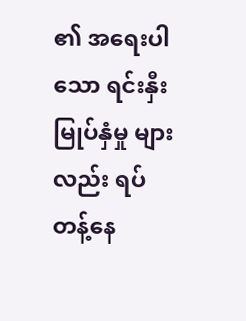၏ အရေးပါသော ရင်းနှီးမြုပ်နှံမှု များလည်း ရပ်တန့်နေ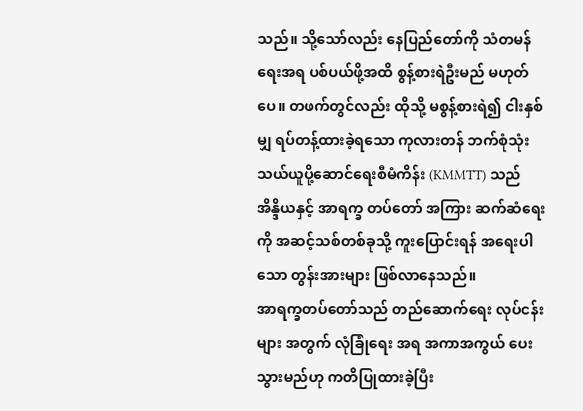သည်။ သို့သော်လည်း နေပြည်တော်ကို သံတမန်ရေးအရ ပစ်ပယ်ဖို့အထိ စွန့်စားရဲဦးမည် မဟုတ်ပေ။ တဖက်တွင်လည်း ထိုသို့ မစွန့်စားရဲ၍ ငါးနှစ်မျှ ရပ်တန့်ထားခဲ့ရသော ကုလားတန် ဘက်စုံသုံး သယ်ယူပို့ဆောင်ရေးစီမံကိန်း (KMMTT) သည် အိန္ဒိယနှင့် အာရက္ခ တပ်တော် အကြား ဆက်ဆံရေးကို အဆင့်သစ်တစ်ခုသို့ ကူးပြောင်းရန် အရေးပါသော တွန်းအားများ ဖြစ်လာနေသည်။
အာရက္ခတပ်တော်သည် တည်ဆောက်ရေး လုပ်ငန်းများ အတွက် လုံခြုံရေး အရ အကာအကွယ် ပေးသွားမည်ဟု ကတိပြုထားခဲ့ပြီး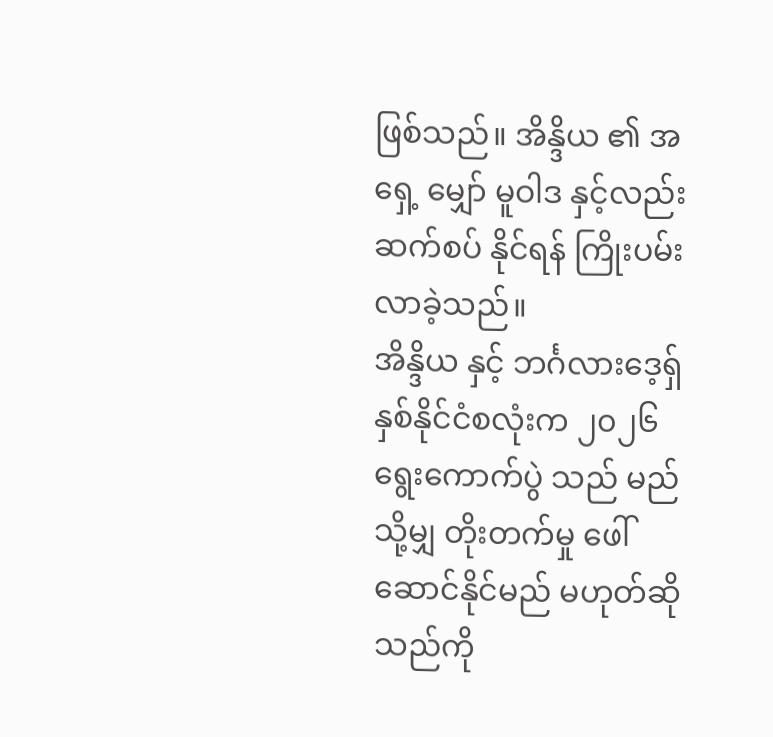ဖြစ်သည်။ အိန္ဒိယ ၏ အရှေ့ မျှော် မူဝါဒ နှင့်လည်း ဆက်စပ် နိုင်ရန် ကြိုးပမ်းလာခဲ့သည်။
အိန္ဒိယ နှင့် ဘင်္ဂလားဒေ့ရှ် နှစ်နိုင်ငံစလုံးက ၂၀၂၆ ရွေးကောက်ပွဲ သည် မည်သို့မျှ တိုးတက်မှု ဖေါ်ဆောင်နိုင်မည် မဟုတ်ဆိုသည်ကို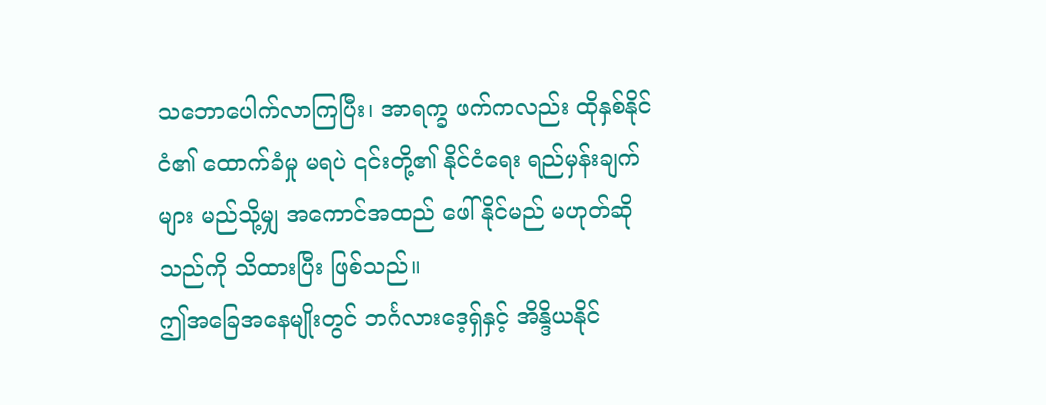သဘောပေါက်လာကြပြီး၊ အာရက္ခ ဖက်ကလည်း ထိုနှစ်နိုင်ငံ၏ ထောက်ခံမှု မရပဲ ၎င်းတို့၏ နိုင်ငံရေး ရည်မှန်းချက်များ မည်သို့မျှ အကောင်အထည် ဖေါ်နိုင်မည် မဟုတ်ဆိုသည်ကို သိထားပြီး ဖြစ်သည်။
ဤအခြေအနေမျိုးတွင် ဘင်္ဂလားဒေ့ရှ်နှင့် အိန္ဒိယနိုင်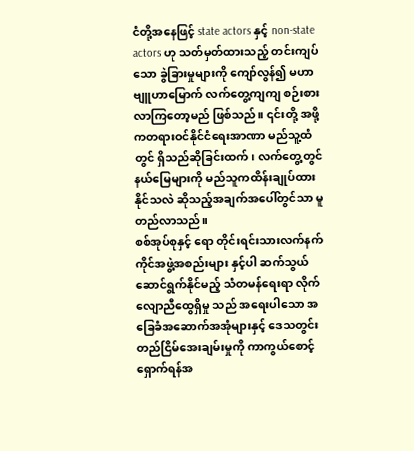ငံတို့အနေဖြင့် state actors နှင့် non-state actors ဟု သတ်မှတ်ထားသည့် တင်းကျပ်သော ခွဲခြားမှုများကို ကျော်လွန်၍ မဟာဗျူဟာမြောက် လက်တွေ့ကျကျ စဉ်းစားလာကြတော့မည် ဖြစ်သည်။ ၎င်းတို့ အဖို့ကတရားဝင်နိုင်ငံရေးအာဏာ မည်သူ့ထံတွင် ရှိသည်ဆိုခြင်းထက်၊ လက်တွေ့တွင် နယ်မြေများကို မည်သူကထိန်းချုပ်ထားနိုင်သလဲ ဆိုသည့်အချက်အပေါ်တွင်သာ မူတည်လာသည်။
စစ်အုပ်စုနှင့် ရော တိုင်းရင်းသားလက်နက်ကိုင်အဖွဲ့အစည်းများ နှင့်ပါ ဆက်သွယ်ဆောင်ရွက်နိုင်မည့် သံတမန်ရေးရာ လိုက်လျောညီထွေရှိမှု သည် အရေးပါသော အခြေခံအဆောက်အအုံများနှင့် ဒေသတွင်း တည်ငြိမ်အေးချမ်းမှုကို ကာကွယ်စောင့်ရှောက်ရန်အ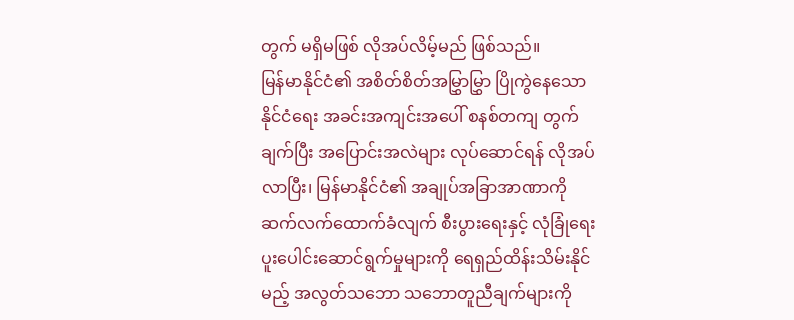တွက် မရှိမဖြစ် လိုအပ်လိမ့်မည် ဖြစ်သည်။
မြန်မာနိုင်ငံ၏ အစိတ်စိတ်အမြွှာမြွှာ ပြိုကွဲနေသော နိုင်ငံရေး အခင်းအကျင်းအပေါ် စနစ်တကျ တွက်ချက်ပြီး အပြောင်းအလဲများ လုပ်ဆောင်ရန် လိုအပ်လာပြီး၊ မြန်မာနိုင်ငံ၏ အချုပ်အခြာအာဏာကို ဆက်လက်ထောက်ခံလျက် စီးပွားရေးနှင့် လုံခြုံရေး ပူးပေါင်းဆောင်ရွက်မှုများကို ရေရှည်ထိန်းသိမ်းနိုင်မည့် အလွတ်သဘော သဘောတူညီချက်များကို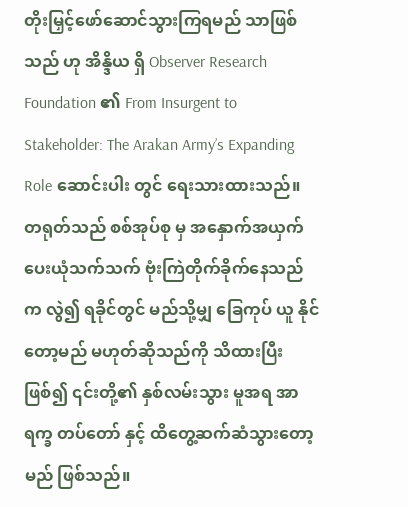တိုးမြှင့်ဖော်ဆောင်သွားကြရမည် သာဖြစ်သည် ဟု အိန္ဒိယ ရှိ Observer Research Foundation ၏ From Insurgent to Stakeholder: The Arakan Army’s Expanding Role ဆောင်းပါး တွင် ရေးသားထားသည်။
တရုတ်သည် စစ်အုပ်စု မှ အနှောက်အယှက် ပေးယုံသက်သက် ဗုံးကြဲတိုက်ခိုက်နေသည်က လွဲ၍ ရခိုင်တွင် မည်သို့မျှ ခြေကုပ် ယူ နိုင်တော့မည် မဟုတ်ဆိုသည်ကို သိထားပြီးဖြစ်၍ ၎င်းတို့၏ နှစ်လမ်းသွား မူအရ အာရက္ခ တပ်တော် နှင့် ထိတွေ့ဆက်ဆံသွားတော့မည် ဖြစ်သည်။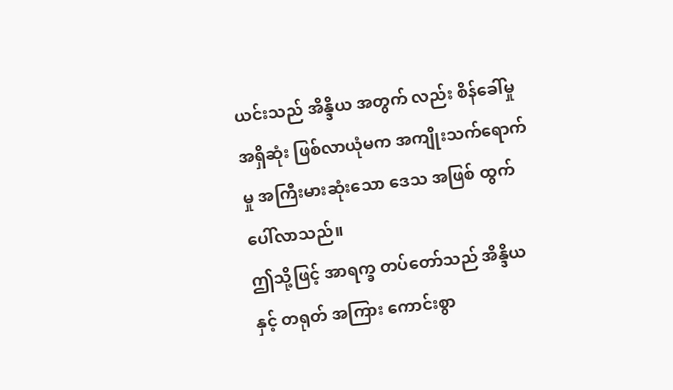ယင်းသည် အိန္ဒိယ အတွက် လည်း စိန်ခေါ်မှုအရှိဆုံး ဖြစ်လာယုံမက အကျိုးသက်ရောက်မှု အကြီးမားဆုံးသော ဒေသ အဖြစ် ထွက်ပေါ်လာသည်။
ဤသို့ဖြင့် အာရက္ခ တပ်တော်သည် အိန္ဒိယ နှင့် တရုတ် အကြား ကောင်းစွာ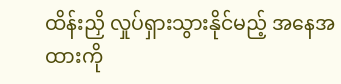ထိန်းညှိ လှုပ်ရှားသွားနိုင်မည့် အနေအထားကို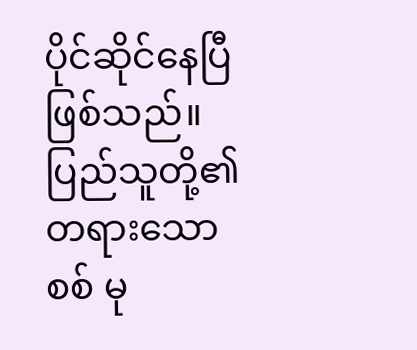ပိုင်ဆိုင်နေပြီ ဖြစ်သည်။
ပြည်သူတို့၏ တရားသော စစ် မု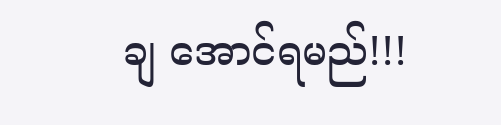ချ အောင်ရမည်!!!